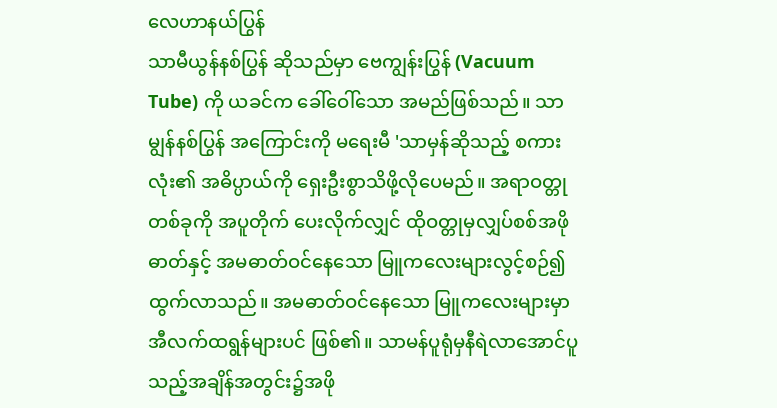လေဟာနယ်ပြွန်
သာမီယွန်နစ်ပြွန် ဆိုသည်မှာ ဗေကျွန်းပြွန် (Vacuum Tube) ကို ယခင်က ခေါ်ဝေါ်သော အမည်ဖြစ်သည်။ သာမျွန်နစ်ပြွန် အကြောင်းကို မရေးမီ 'သာမှန်ဆိုသည့် စကားလုံး၏ အဓိပ္ပာယ်ကို ရှေးဦးစွာသိဖို့လိုပေမည်။ အရာဝတ္တုတစ်ခုကို အပူတိုက် ပေးလိုက်လျှင် ထိုဝတ္တုမှလျှပ်စစ်အဖိုဓာတ်နှင့် အမဓာတ်ဝင်နေသော မြူကလေးများလွင့်စဉ်၍ထွက်လာသည်။ အမဓာတ်ဝင်နေသော မြူကလေးများမှာ အီလက်ထရွန်များပင် ဖြစ်၏။ သာမန်ပူရုံမှနီရဲလာအောင်ပူသည့်အချိန်အတွင်း၌အဖို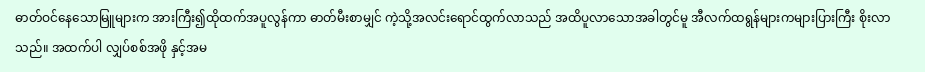ဓာတ်ဝင်နေသောမြူများက အားကြီး၍ထိုထက်အပူလွန်ကာ ဓာတ်မီးစာမျှင် ကဲ့သို့အလင်းရောင်ထွက်လာသည် အထိပူလာသောအခါတွင်မူ အီလက်ထရွန်များကများပြားကြီး စိုးလာသည်။ အထက်ပါ လျှပ်စစ်အဖို နှင့်အမ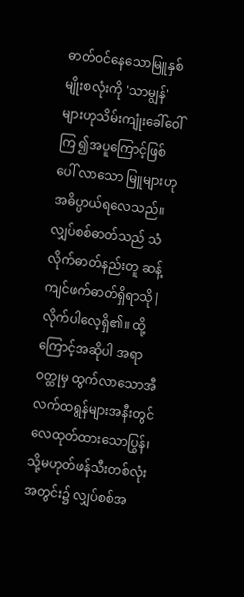ဓာတ်ဝင်နေသောမြူနှစ်မျိုးစလုံးကို 'သာမျွန်' များဟုသိမ်းကျုံးခေါ်ဝေါ်ကြ ၍အပူကြောင့်ဖြစ်ပေါ် လာသော မြူများဟုအဓိပ္ပာယ်ရလေသည်။ လျှပ်စစ်ဓာတ်သည် သံလိုက်ဓာတ်နည်းတူ ဆန့်ကျင်ဖက်ဓာတ်ရှိရာသို|လိုက်ပါလေ့ရှိ၏။ ထို့ကြောင့်အဆိုပါ အရာဝတ္ထုမှ ထွက်လာသောအီလက်ထရွန်များအနီးတွင် လေထုတ်ထားသောပြွန်၊ သို့မဟုတ်ဖန်သီးတစ်လုံးအတွင်း၌ လျှပ်စစ်အ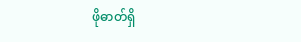ဖိုဓာတ်ရှိ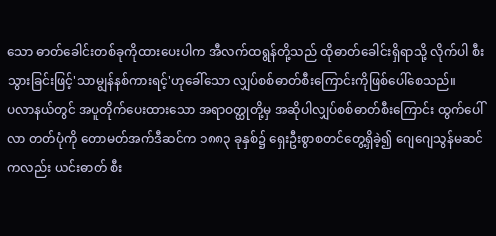သော ဓာတ်ခေါင်းတစ်ခုကိုထားပေးပါက အီလက်ထရွန်တို့သည် ထိုဓာတ်ခေါင်းရှိရာသို့ လိုက်ပါ စီးသွားခြင်းဖြင့်'သာမျွန်နစ်ကားရင့်'ဟုခေါ်သော လျှပ်စစ်ဓာတ်စီးကြောင်းကိုဖြစ်ပေါ်စေသည်။
ပလာနယ်တွင် အပူတိုက်ပေးထားသော အရာဝတ္ထုတို့မှ အဆိုပါလျှပ်စစ်ဓာတ်စီးကြောင်း ထွက်ပေါ်လာ တတ်ပုံကို တောမတ်အက်ဒီဆင်က ၁၈၈၃ ခုနှစ်၌ ရှေးဦးစွာစတင်တွေ့ရှိခဲ့၍ ဂျေဂျေသွန်မဆင်ကလည်း ယင်းဓာတ် စီး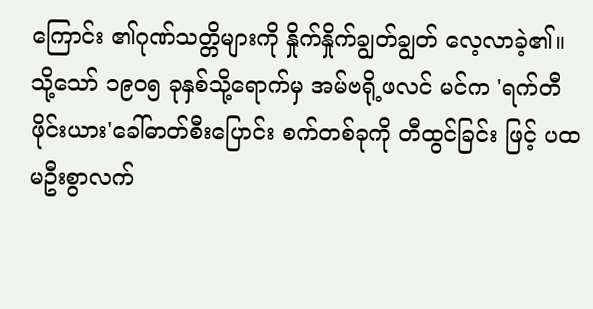ကြောင်း ၏ဂုဏ်သတ္တိများကို နှိုက်နှိုက်ချွတ်ချွတ် လေ့လာခဲ့၏။ သို့သော် ၁၉ဝ၅ ခုနှစ်သို့ရောက်မှ အမ်ဗရို့ဖလင် မင်က 'ရက်တီဖိုင်းယား'ခေါ်ဓာတ်စီးပြောင်း စက်တစ်ခုကို တီထွင်ခြင်း ဖြင့် ပထမဦးစွာလက်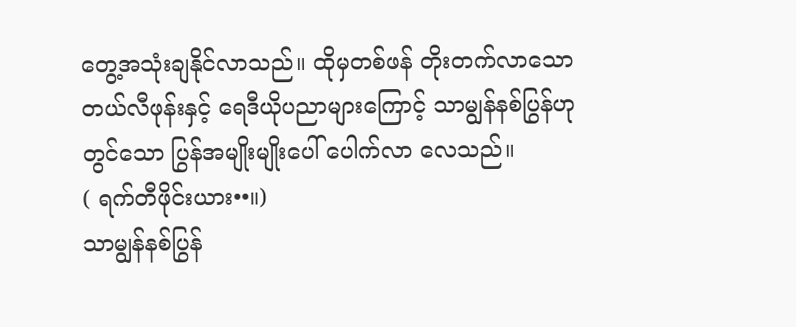တွေ့အသုံးချနိုင်လာသည်။ ထိုမှတစ်ဖန် တိုးတက်လာသောတယ်လီဖုန်းနှင့် ရေဒီယိုပညာများကြောင့် သာမျွန်နစ်ပြွန်ဟုတွင်သော ပြွန်အမျိုးမျိုးပေါ် ပေါက်လာ လေသည်။
( ရက်တီဖိုင်းယား••။)
သာမျွန်နစ်ပြွန်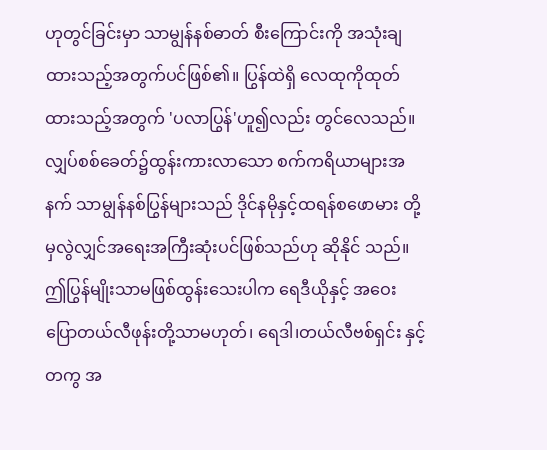ဟုတွင်ခြင်းမှာ သာမျွန်နစ်ဓာတ် စီးကြောင်းကို အသုံးချထားသည့်အတွက်ပင်ဖြစ်၏။ ပြွန်ထဲရှိ လေထုကိုထုတ်ထားသည့်အတွက် 'ပလာပြွန်'ဟူ၍လည်း တွင်လေသည်။ လျှပ်စစ်ခေတ်၌ထွန်းကားလာသော စက်ကရိယာများအနက် သာမျွန်နစ်ပြွန်များသည် ဒိုင်နမိုနှင့်ထရန်စဖောမား တို့မှလွဲလျှင်အရေးအကြီးဆုံးပင်ဖြစ်သည်ဟု ဆိုနိုင် သည်။ ဤပြွန်မျိုးသာမဖြစ်ထွန်းသေးပါက ရေဒီယိုနှင့် အဝေးပြောတယ်လီဖုန်းတို့သာမဟုတ်၊ ရေဒါ၊တယ်လီဗစ်ရှင်း နှင့်တကွ အ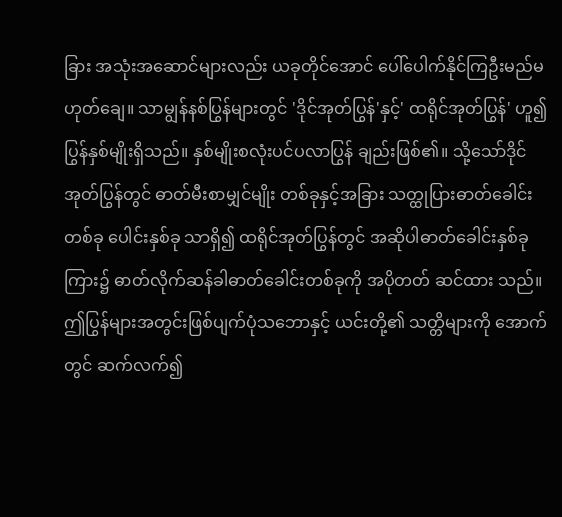ခြား အသုံးအဆောင်များလည်း ယခုတိုင်အောင် ပေါ်ပေါက်နိုင်ကြဦးမည်မဟုတ်ချေ။ သာမျွန်နစ်ပြွန်များတွင် 'ဒိုင်အုတ်ပြွန်'နှင့်' ထရိုင်အုတ်ပြွန်' ဟူ၍ပြွန်နှစ်မျိုးရှိသည်။ နှစ်မျိုးစလုံးပင်ပလာပြွန် ချည်းဖြစ်၏။ သို့သော်ဒိုင်အုတ်ပြွန်တွင် ဓာတ်မီးစာမျှင်မျိုး တစ်ခုနှင့်အခြား သတ္ထုပြားဓာတ်ခေါင်းတစ်ခု ပေါင်းနှစ်ခု သာရှိ၍ ထရိုင်အုတ်ပြွန်တွင် အဆိုပါဓာတ်ခေါင်းနှစ်ခုကြား၌ ဓာတ်လိုက်ဆန်ခါဓာတ်ခေါင်းတစ်ခုကို အပိုတတ် ဆင်ထား သည်။ ဤပြွန်များအတွင်းဖြစ်ပျက်ပုံသဘောနှင့် ယင်းတို့၏ သတ္တိများကို အောက်တွင် ဆက်လက်၍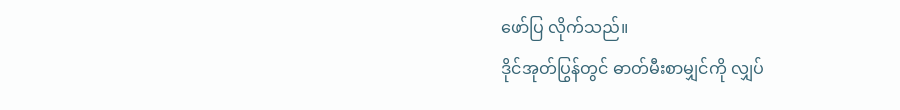ဖော်ပြ လိုက်သည်။
ဒိုင်အုတ်ပြွန်တွင် ဓာတ်မီးစာမျှင်ကို လျှပ်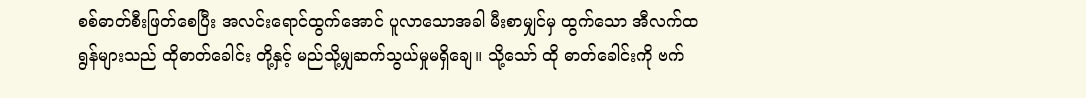စစ်ဓာတ်စီးဖြတ်စေပြီး အလင်းရောင်ထွက်အောင် ပူလာသောအခါ မီးစာမျှင်မှ ထွက်သော အီလက်ထရွန်များသည် ထိုဓာတ်ခေါင်း တို့နှင့် မည်သို့မျှဆက်သွယ်မှုမရှိချေ။ သို့သော် ထို ဓာတ်ခေါင်းကို ဗက်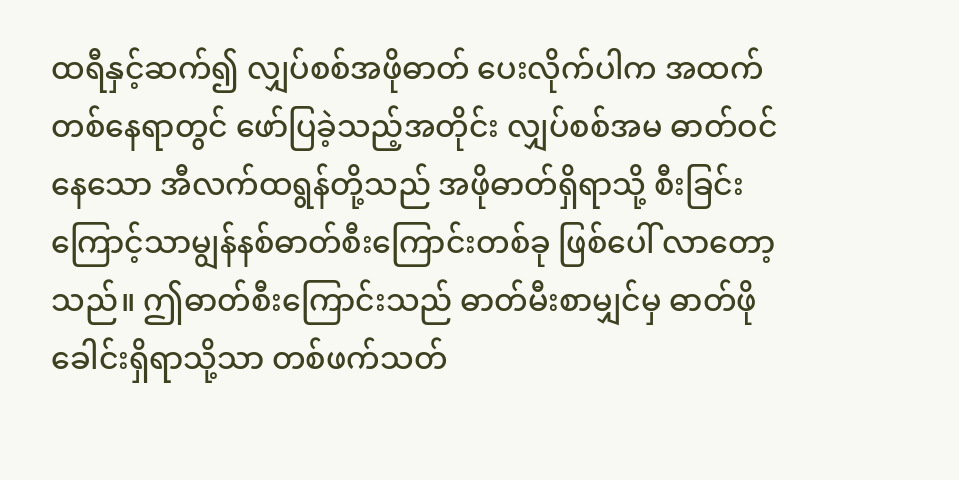ထရီနှင့်ဆက်၍ လျှပ်စစ်အဖိုဓာတ် ပေးလိုက်ပါက အထက်တစ်နေရာတွင် ဖော်ပြခဲ့သည့်အတိုင်း လျှပ်စစ်အမ ဓာတ်ဝင်နေသော အီလက်ထရွန်တို့သည် အဖိုဓာတ်ရှိရာသို့ စီးခြင်းကြောင့်သာမျွန်နစ်ဓာတ်စီးကြောင်းတစ်ခု ဖြစ်ပေါ် လာတော့သည်။ ဤဓာတ်စီးကြောင်းသည် ဓာတ်မီးစာမျှင်မှ ဓာတ်ဖိုခေါင်းရှိရာသို့သာ တစ်ဖက်သတ်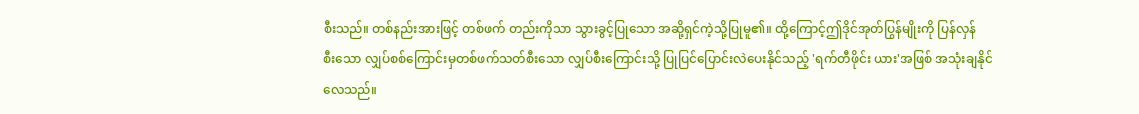စီးသည်။ တစ်နည်းအားဖြင့် တစ်ဖက် တည်းကိုသာ သွားခွင့်ပြုသော အဆို့ရှင်ကဲ့သို့ပြုမူ၏။ ထို့ကြောင့်ဤဒိုင်အုတ်ပြွန်မျိုးကို ပြန်လှန်
စီးသော လျှပ်စစ်ကြောင်းမှတစ်ဖက်သတ်စီးသော လျှပ်စီးကြောင်းသို့ ပြုပြင်ပြောင်းလဲပေးနိုင်သည့် 'ရက်တီဖိုင်း ယား'အဖြစ် အသုံးချနိုင်လေသည်။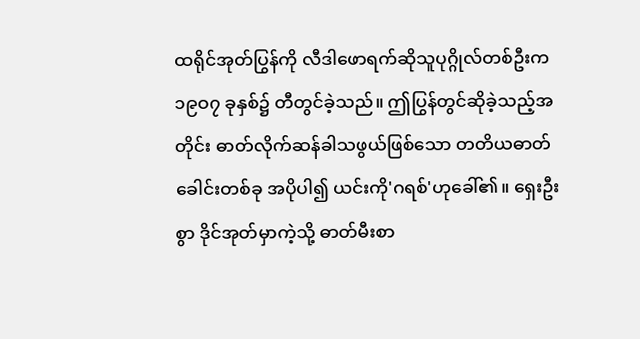ထရိုင်အုတ်ပြွန်ကို လီဒါဖောရက်ဆိုသူပုဂ္ဂိုလ်တစ်ဦးက ၁၉ဝ၇ ခုနှစ်၌ တီတွင်ခဲ့သည်။ ဤပြွန်တွင်ဆိုခဲ့သည့်အတိုင်း ဓာတ်လိုက်ဆန်ခါသဖွယ်ဖြစ်သော တတိယဓာတ်ခေါင်းတစ်ခု အပိုပါ၍ ယင်းကို'ဂရစ်'ဟုခေါ်၏။ ရှေးဦးစွာ ဒိုင်အုတ်မှာကဲ့သို့ ဓာတ်မီးစာ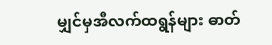မျှင်မှအီလက်ထရွန်များ ဓာတ်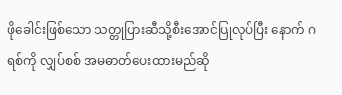ဖိုခေါင်းဖြစ်သော သတ္တုပြားဆီသို့စီးအောင်ပြုလုပ်ပြီး နောက် ဂရစ်ကို လျှပ်စစ် အမဓာတ်ပေးထားမည်ဆို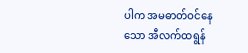ပါက အမဓာတ်ဝင်နေသော အီလက်ထရွန်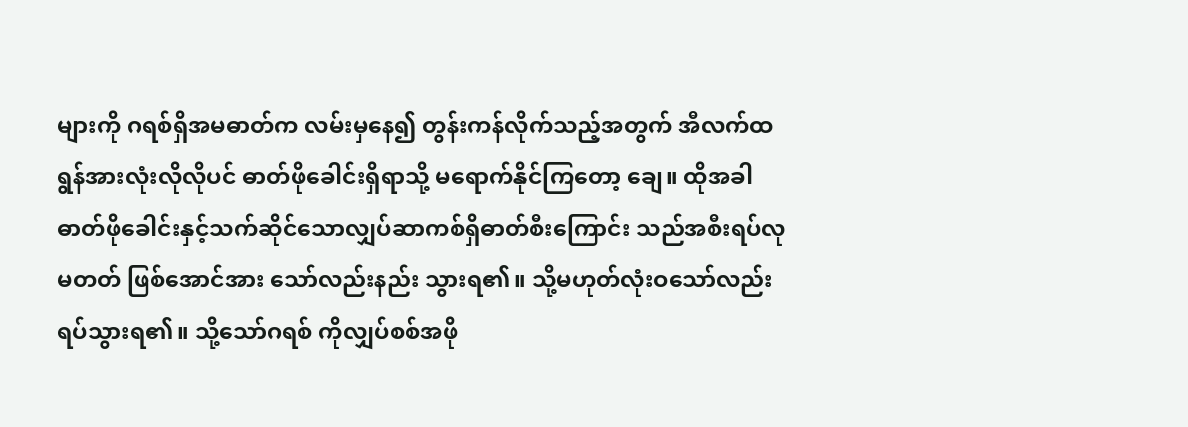များကို ဂရစ်ရှိအမဓာတ်က လမ်းမှနေ၍ တွန်းကန်လိုက်သည့်အတွက် အီလက်ထရွန်အားလုံးလိုလိုပင် ဓာတ်ဖိုခေါင်းရှိရာသို့ မရောက်နိုင်ကြတော့ ချေ။ ထိုအခါ ဓာတ်ဖိုခေါင်းနှင့်သက်ဆိုင်သောလျှပ်ဆာကစ်ရှိဓာတ်စီးကြောင်း သည်အစီးရပ်လုမတတ် ဖြစ်အောင်အား သော်လည်းနည်း သွားရ၏။ သို့မဟုတ်လုံးဝသော်လည်းရပ်သွားရ၏။ သို့သော်ဂရစ် ကိုလျှပ်စစ်အဖို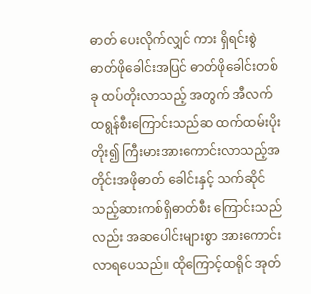ဓာတ် ပေးလိုက်လျှင် ကား ရှိရင်းစွဲ ဓာတ်ဖိုခေါင်းအပြင် ဓာတ်ဖိုခေါင်းတစ်ခု ထပ်တိုးလာသည့် အတွက် အီလက်ထရွန်စီးကြောင်းသည်ဆ ထက်ထမ်းပိုးတိုး၍ ကြီးမားအားကောင်းလာသည့်အတိုင်းအဖိုဓာတ် ခေါင်းနှင့် သက်ဆိုင်သည့်ဆားကစ်ရှိဓာတ်စီး ကြောင်းသည်လည်း အဆပေါင်းများစွာ အားကောင်းလာရပေသည်။ ထိုကြောင့်ထရိုင် အုတ်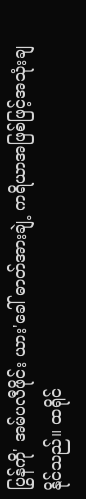ပြွန်ကို' အမ်ပလီဖိုင်း ယား'ခေါ် ဓာတ်အားချဲ့ ကရိယာအဖြစ်ဖြင့်အသုံးချနိုင်သည်။ ထရိုင်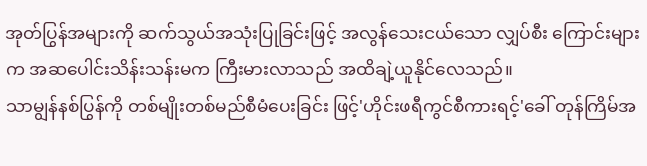အုတ်ပြွန်အများကို ဆက်သွယ်အသုံးပြုခြင်းဖြင့် အလွန်သေးငယ်သော လျှပ်စီး ကြောင်းများက အဆပေါင်းသိန်းသန်းမက ကြီးမားလာသည် အထိချဲ့ယူနိုင်လေသည်။
သာမျွန်နစ်ပြွန်ကို တစ်မျိုးတစ်မည်စီမံပေးခြင်း ဖြင့်'ဟိုင်းဖရီကွင်စီကားရင့်'ခေါ် တုန်ကြိမ်အ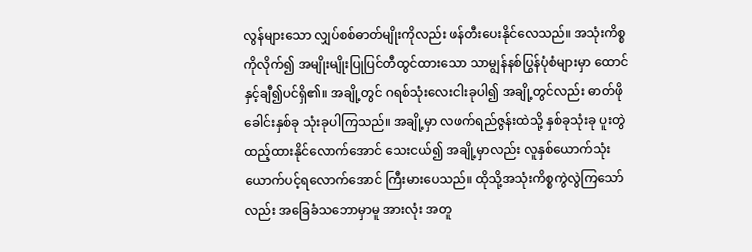လွန်များသော လျှပ်စစ်ဓာတ်မျိုးကိုလည်း ဖန်တီးပေးနိုင်လေသည်။ အသုံးကိစ္စကိုလိုက်၍ အမျိုးမျိုးပြုပြင်တီထွင်ထားသော သာမျွန်နစ်ပြွန်ပုံစံများမှာ ထောင်နှင့်ချီ၍ပင်ရှိ၏။ အချို့တွင် ဂရစ်သုံးလေးငါးခုပါ၍ အချို့တွင်လည်း ဓာတ်ဖိုခေါင်းနှစ်ခု သုံးခုပါကြသည်။ အချို့မှာ လဖက်ရည်ဇွန်းထဲသို့ နှစ်ခုသုံးခု ပူးတွဲထည့်ထားနိုင်လောက်အောင် သေးငယ်၍ အချို့မှာလည်း လူနှစ်ယောက်သုံးယောက်ပင့်ရလောက်အောင် ကြီးမားပေသည်။ ထိုသို့အသုံးကိစ္စကွဲလွဲကြသော်လည်း အခြေခံသဘောမှာမူ အားလုံး အတူ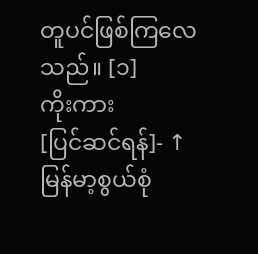တူပင်ဖြစ်ကြလေသည်။ [၁]
ကိုးကား
[ပြင်ဆင်ရန်]- ↑ မြန်မာ့စွယ်စုံ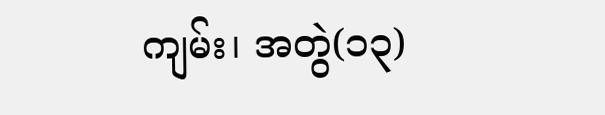ကျမ်း၊ အတွဲ(၁၃)